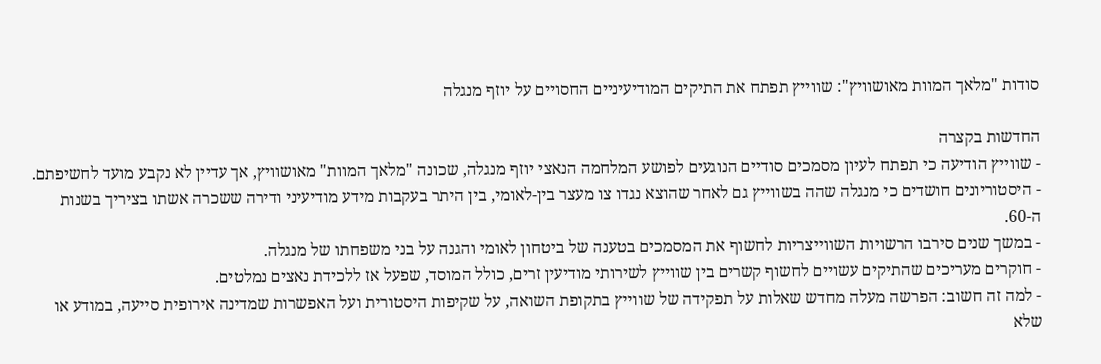סודות "מלאך המוות מאושוויץ": שווייץ תפתח את התיקים המודיעיניים החסויים על יוזף מנגלה

החדשות בקצרה
- שווייץ הודיעה כי תפתח לעיון מסמכים סודיים הנוגעים לפושע המלחמה הנאצי יוזף מנגלה, שכונה "מלאך המוות" מאושוויץ, אך עדיין לא נקבע מועד לחשיפתם.
- היסטוריונים חושדים כי מנגלה שהה בשווייץ גם לאחר שהוצא נגדו צו מעצר בין-לאומי, בין היתר בעקבות מידע מודיעיני ודירה ששכרה אשתו בציריך בשנות ה-60.
- במשך שנים סירבו הרשויות השווייצריות לחשוף את המסמכים בטענה של ביטחון לאומי והגנה על בני משפחתו של מנגלה.
- חוקרים מעריכים שהתיקים עשויים לחשוף קשרים בין שווייץ לשירותי מודיעין זרים, כולל המוסד, שפעל אז ללכידת נאצים נמלטים.
- למה זה חשוב: הפרשה מעלה מחדש שאלות על תפקידה של שווייץ בתקופת השואה, על שקיפות היסטורית ועל האפשרות שמדינה אירופית סייעה, במודע או שלא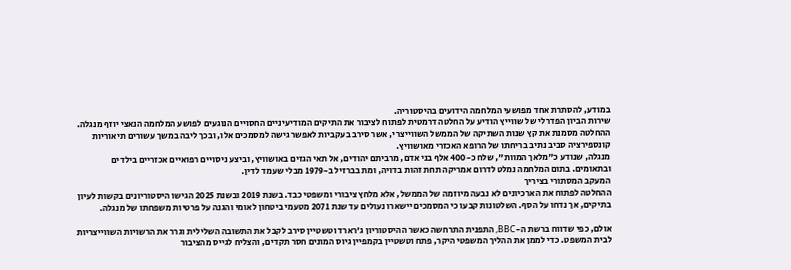במודע, להסתרת אחד מפושעי המלחמה הידועים בהיסטוריה.
שירות הביון הפדרלי של שווייץ הודיע על החלטה דרמטית לפתוח לציבור את התיקים המודיעיניים החסויים הנוגעים לפושע המלחמה הנאצי יוזף מנגלה. ההחלטה מסמנת את קץ שנות השתיקה של הממשל השווייצרי, אשר סירב בעקביות לאפשר גישה למסמכים אלו, ובכך ליבה במשך עשורים תיאוריות קונספירציה סביב נתיב בריחתו של הרופא האכזרי מאושוויץ.
מנגלה, שנודע כ"מלאך המוות", שלח כ-400 אלף בני אדם, מרביתם יהודים, אל תאי הגזים באושוויץ, וביצע ניסויים רפואיים אכזריים בילדים ובתאומים. בתום המלחמה נמלט לדרום אמריקה תחת זהות בדויה, ומת בברזיל ב-1979 מבלי שעמד לדין.
המעקב המסתורי בציריך
ההחלטה לפתוח את הארכיונים לא נבעה מיוזמה של הממשל, אלא מלחץ ציבורי ומשפטי כבד. בשנת 2019 ובשנת 2025 הגישו היסטוריונים בקשות לעיון בתיקים, אך נדחו על הסף. השלטונות קבעו כי המסמכים יישארו נעולים עד שנת 2071 מטעמי ביטחון לאומי והגנה על פרטיות משפחתו של מנגלה.

אולם, כפי שדווח ברשת ה-BBC, התפנית התרחשה כאשר ההיסטוריון ג'רארד וטשטיין סירב לקבל את התשובה השלילית וגרר את הרשויות השווייצריות לבית המשפט. כדי לממן את ההליך המשפטי היקר, פתח וטשטיין בקמפיין גיוס המונים חסר תקדים, והצליח לגייס מהציבור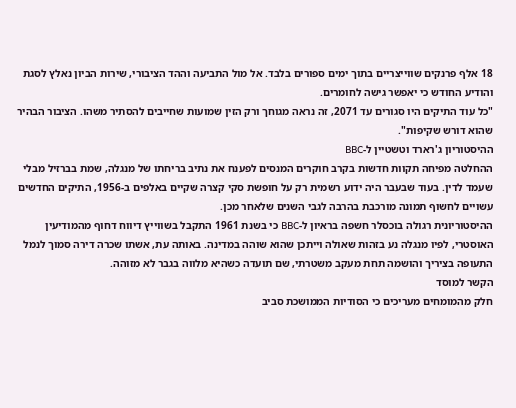18 אלף פרנקים שווייצריים בתוך ימים ספורים בלבד. אל מול התביעה וההד הציבורי, שירות הביון נאלץ לסגת והודיע החודש כי יאפשר גישה לחומרים.
"כל עוד התיקים היו סגורים עד 2071, זה נראה מגוחך ורק הזין שמועות שחייבים להסתיר משהו. הציבור הבהיר שהוא דורש שקיפות".
ההיסטוריון ג'רארד וטשטיין ל-BBC
ההחלטה מפיחה תקוות חדשות בקרב חוקרים המנסים לפענח את נתיב בריחתו של מנגלה, שמת בברזיל מבלי שעמד לדין. בעוד שבעבר היה ידוע רשמית רק על חופשת סקי קצרה שקיים באלפים ב-1956, התיקים החדשים עשויים לחשוף תמונה מורכבת בהרבה לגבי השנים שלאחר מכן.
ההיסטוריונית רגולה בוכסלר חשפה בראיון ל-BBC כי בשנת 1961 התקבל בשווייץ דיווח דחוף מהמודיעין האוסטרי, לפיו מנגלה נע בזהות שאולה וייתכן שהוא שוהה במדינה. באותה עת, אשתו שכרה דירה סמוך לנמל התעופה בציריך והושמה תחת מעקב משטרתי, שם תועדה כשהיא מלווה בגבר לא מזוהה.
הקשר למוסד
חלק מהמומחים מעריכים כי הסודיות הממושכת סביב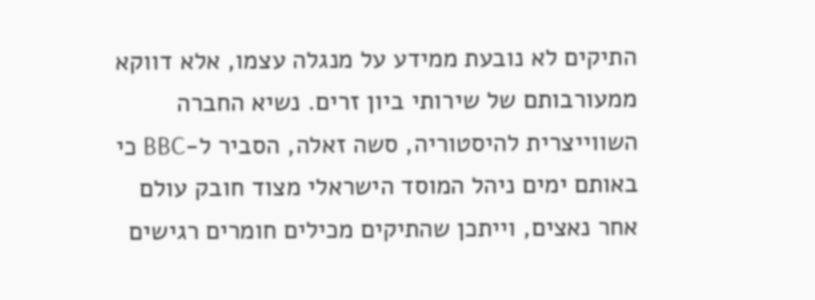התיקים לא נובעת ממידע על מנגלה עצמו, אלא דווקא ממעורבותם של שירותי ביון זרים. נשיא החברה השווייצרית להיסטוריה, סשה זאלה, הסביר ל-BBC כי באותם ימים ניהל המוסד הישראלי מצוד חובק עולם אחר נאצים, וייתכן שהתיקים מכילים חומרים רגישים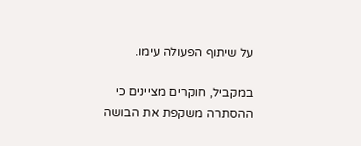על שיתוף הפעולה עימו.

במקביל, חוקרים מציינים כי ההסתרה משקפת את הבושה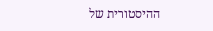ההיסטורית של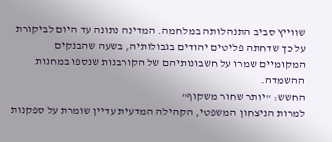שווייץ סביב התנהלותה במלחמה. המדינה נתונה עד היום לביקורת על כך שדחתה פליטים יהודים בגבולותיה, בשעה שהבנקים המקומיים שמרו על חשבונותיהם של הקורבנות שנספו במחנות ההשמדה.
החשש: "יותר שחור משקוף"
למרות הניצחון המשפטי, הקהילה המדעית עדיין שומרת על ספקנות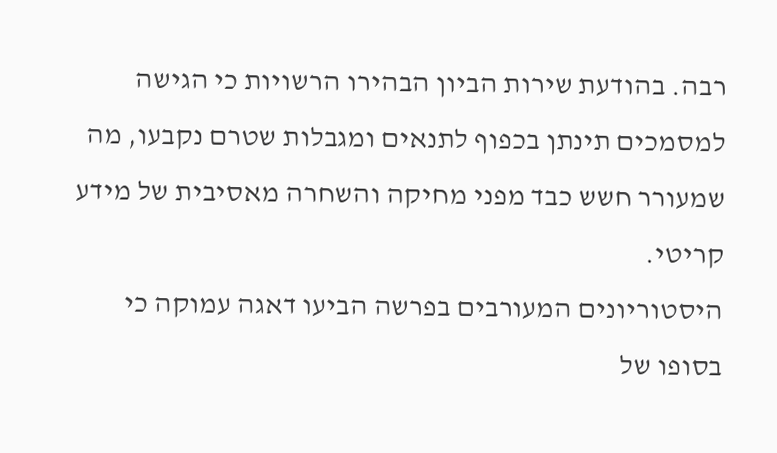רבה. בהודעת שירות הביון הבהירו הרשויות כי הגישה למסמכים תינתן בכפוף לתנאים ומגבלות שטרם נקבעו, מה שמעורר חשש כבד מפני מחיקה והשחרה מאסיבית של מידע קריטי.
היסטוריונים המעורבים בפרשה הביעו דאגה עמוקה כי בסופו של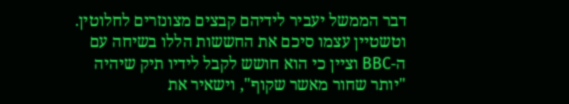דבר הממשל יעביר לידיהם קבצים מצונזרים לחלוטין. וטשטיין עצמו סיכם את החששות הללו בשיחה עם ה-BBC וציין כי הוא חושש לקבל לידיו תיק שיהיה "יותר שחור מאשר שקוף", וישאיר את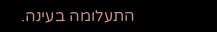התעלומה בעינה.